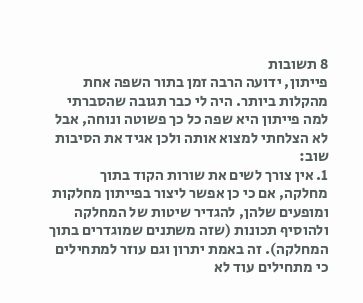8 תשובות
פייתון, ידועה הרבה זמן בתור השפה אחת מהקלות ביותר. היה לי כבר תגובה שהסברתי למה פייתון היא שפה כל כך פשוטה ונוחה, אבל לא הצלחתי למצוא אותה ולכן אגיד את הסיבות שוב:
1. אין צורך לשים את שורות הקוד בתוך מחלקה, אם כי כן אפשר ליצור בפייתון מחלקות ומופעים שלהן, להגדיר שיטות של המחלקה ולהוסיף תכונות (שזה משתנים שמוגדרים בתוך המחלקה). זה באמת יתרון וגם עוזר למתחילים כי מתחילים עוד לא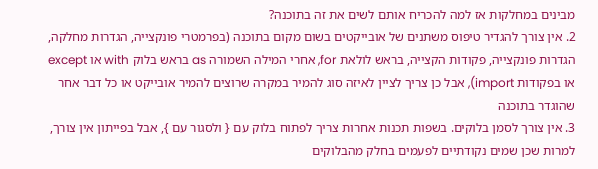מבינים במחלקות אז למה להכריח אותם לשים את זה בתוכנה?
2. אין צורך להגדיר טיפוס משתנים של אובייקטים בשום מקום בתוכנה (בפרמטרי פונקצייה, הגדרות מחלקה, הגדרות פונקצייה, פקודות הקצייה, בראש לולאת for, אחרי המילה השמורה as בראש בלוק with או except או בפקודות import), אבל כן צריך לציין לאיזה סוג להמיר במקרה שרוצים להמיר אובייקט או כל דבר אחר שהוגדר בתוכנה
3. אין צורך לסמן בלוקים. בשפות תכנות אחרות צריך לפתוח בלוק עם { ולסגור עם }, אבל בפייתון אין צורך, למרות שכן שמים נקודתיים לפעמים בחלק מהבלוקים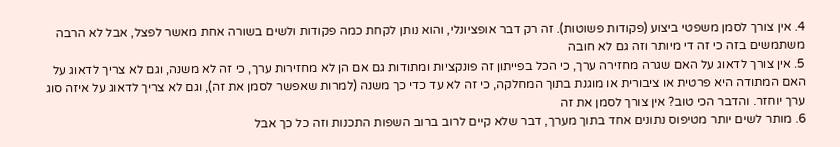4. אין צורך לסמן משפטי ביצוע (פקודות פשוטות). זה רק דבר אופציונלי, והוא נותן לקחת כמה פקודות ולשים בשורה אחת מאשר לפצל, אבל לא הרבה משתמשים בזה כי זה די מיותר וזה גם לא חובה
5. אין צורך לדאוג על האם שגרה מחזירה ערך, כי הכל בפייתון זה פונקציות ומתודות גם אם הן לא מחזירות ערך, כי זה לא משנה, וגם לא צריך לדאוג על האם המתודה היא פרטית או ציבורית או מוגנת בתוך המחלקה, כי זה לא עד כדי כך משנה (למרות שאפשר לסמן את זה), וגם לא צריך לדאוג על איזה סוג ערך יוחזר. והדבר הכי טוב? אין צורך לסמן את זה
6. מותר לשים יותר מטיפוס נתונים אחד בתוך מערך, דבר שלא קיים לרוב ברוב השפות התכנות וזה כל כך אבל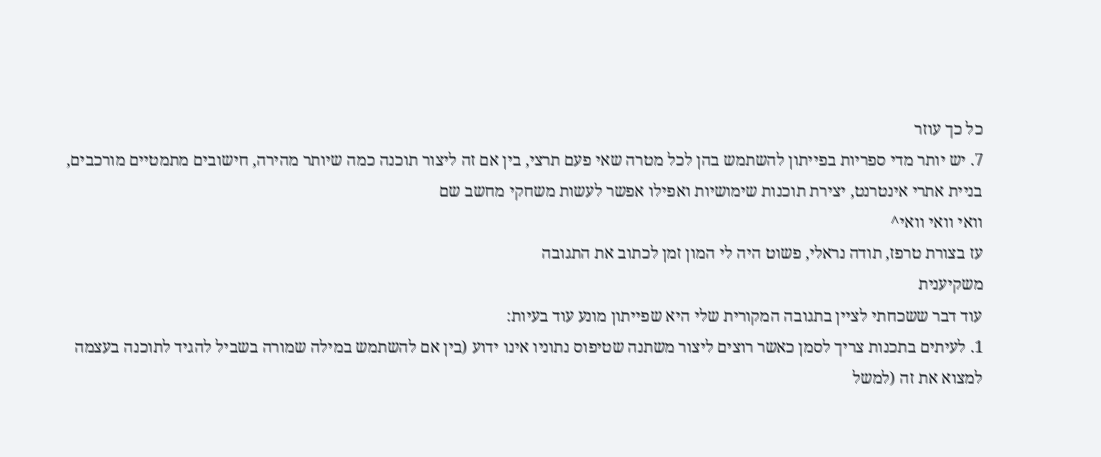כל כך עוזר
7. יש יותר מדי ספריות בפייתון להשתמש בהן לכל מטרה שאי פעם תרצי, בין אם זה ליצור תוכנה כמה שיותר מהירה, חישובים מתמטיים מורכבים, בניית אתרי אינטרנט, יצירת תוכנות שימושיות ואפילו אפשר לעשות משחקי מחשב שם
וואי וואי וואי^
עז בצורת טרפז, תודה נראלי, פשוט היה לי המון זמן לכתוב את התגובה
משקיענית
עוד דבר ששכחתי לציין בתגובה המקורית שלי היא שפייתון מונע עוד בעיות:
1. לעיתים בתכנות צריך לסמן כאשר רוצים ליצור משתנה שטיפוס נתוניו אינו ידוע (בין אם להשתמש במילה שמורה בשביל להגיד לתוכנה בעצמה למצוא את זה (למשל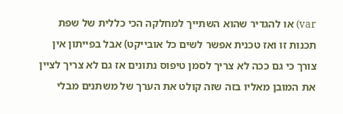var) או להגדיר שהוא השתייך למחלקה הכי כללית של שפת תכנות זו ואז טכנית אפשר לשים כל אובייקט) אבל בפייתון אין צורך כי גם ככה לא צריך לסמן טיפוס נתונים אז גם לא צריך לציין את המובן מאליו בזה שזה קולט את הערך של משתנים מבלי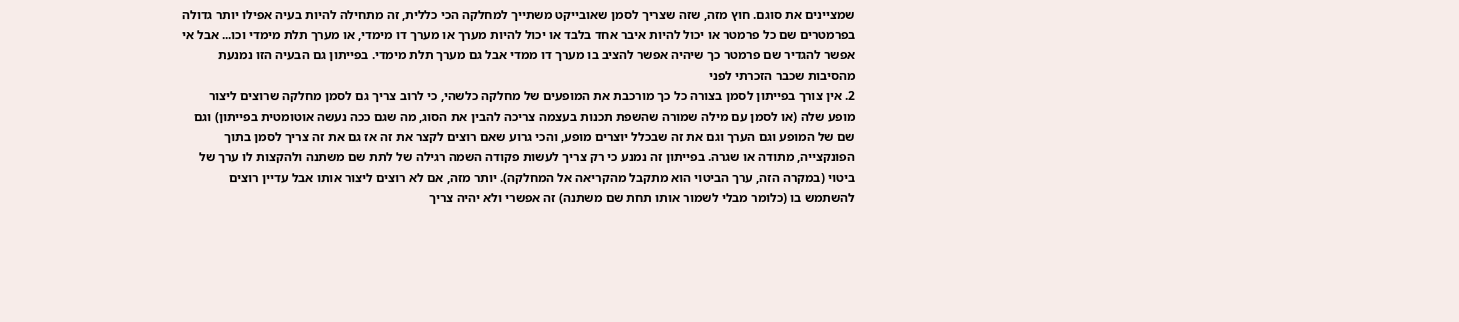שמציינים את סוגם. חוץ מזה, שזה שצריך לסמן שאובייקט משתייך למחלקה הכי כללית, זה מתחילה להיות בעיה אפילו יותר גדולה בפרמטרים שם כל פרמטר או יכול להיות איבר אחד בלבד או יכול להיות מערך או מערך דו מימדי, או מערך תלת מימדי וכו... אבל אי אפשר להגדיר שם פרמטר כך שיהיה אפשר להציב בו מערך דו ממדי אבל גם מערך תלת מימדי. בפייתון גם הבעיה הזו נמנעת מהסיבות שכבר הזכרתי לפני
2. אין צורך בפייתון לסמן בצורה כל כך מורכבת את המופעים של מחלקה כלשהי, כי לרוב צריך גם לסמן מחלקה שרוצים ליצור מופע שלה (או לסמן עם מילה שמורה שהשפת תכנות בעצמה צריכה להבין את הסוג, מה שגם ככה נעשה אוטומטית בפייתון) וגם שם של המופע וגם הערך וגם את זה שבכלל יוצרים מופע, והכי גרוע שאם רוצים לקצר את זה אז גם את זה צריך לסמן בתוך הפונקצייה, מתודה או שגרה. בפייתון זה נמנע כי רק צריך לעשות פקודה השמה רגילה של לתת שם משתנה ולהקצות לו ערך של ביטוי (במקרה הזה, ערך הביטוי הוא מתקבל מהקריאה אל המחלקה). יותר מזה, אם לא רוצים ליצור אותו אבל עדיין רוצים להשתמש בו (כלומר מבלי לשמור אותו תחת שם משתנה) זה אפשרי ולא יהיה צריך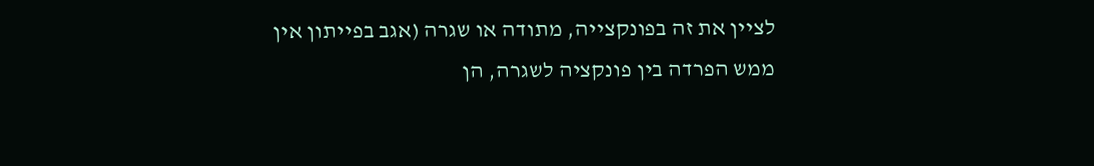לציין את זה בפונקצייה, מתודה או שגרה (אגב בפייתון אין ממש הפרדה בין פונקציה לשגרה, הן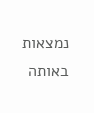נמצאות באותה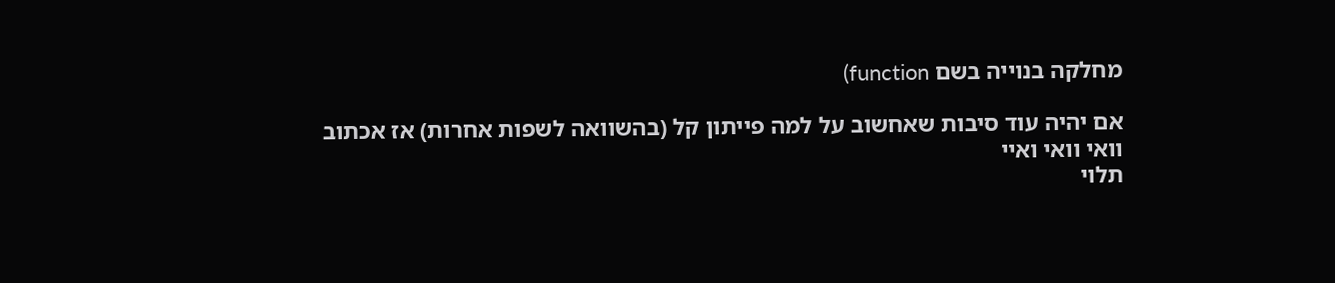מחלקה בנוייה בשם function)

אם יהיה עוד סיבות שאחשוב על למה פייתון קל (בהשוואה לשפות אחרות) אז אכתוב
וואי וואי ואיי
תלוי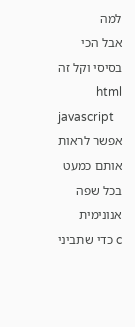למה
אבל הכי בסיסי וקל זה html
javascript
אפשר לראות אותם כמעט בכל שפה
אנונימית
c כדי שתביני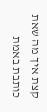קצת איך מה שאת כותבת באמת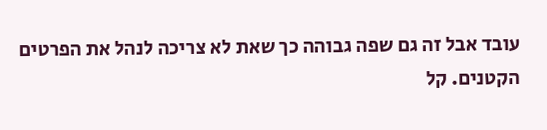עובד אבל זה גם שפה גבוהה כך שאת לא צריכה לנהל את הפרטים הקטנים. קל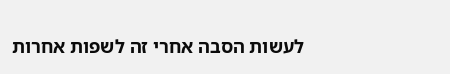לעשות הסבה אחרי זה לשפות אחרות